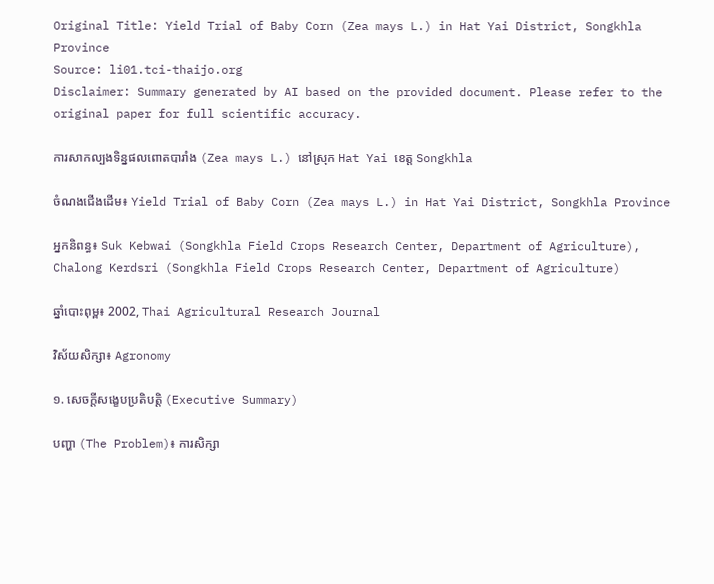Original Title: Yield Trial of Baby Corn (Zea mays L.) in Hat Yai District, Songkhla Province
Source: li01.tci-thaijo.org
Disclaimer: Summary generated by AI based on the provided document. Please refer to the original paper for full scientific accuracy.

ការសាកល្បងទិន្នផលពោតបារាំង (Zea mays L.) នៅស្រុក Hat Yai ខេត្ត Songkhla

ចំណងជើងដើម៖ Yield Trial of Baby Corn (Zea mays L.) in Hat Yai District, Songkhla Province

អ្នកនិពន្ធ៖ Suk Kebwai (Songkhla Field Crops Research Center, Department of Agriculture), Chalong Kerdsri (Songkhla Field Crops Research Center, Department of Agriculture)

ឆ្នាំបោះពុម្ព៖ 2002, Thai Agricultural Research Journal

វិស័យសិក្សា៖ Agronomy

១. សេចក្តីសង្ខេបប្រតិបត្តិ (Executive Summary)

បញ្ហា (The Problem)៖ ការសិក្សា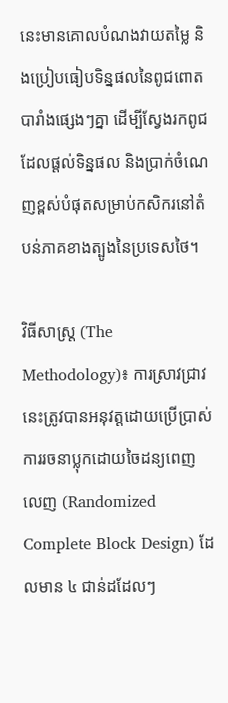នេះមានគោលបំណងវាយតម្លៃ និងប្រៀបធៀបទិន្នផលនៃពូជពោតបារាំងផ្សេងៗគ្នា ដើម្បីស្វែងរកពូជដែលផ្តល់ទិន្នផល និងប្រាក់ចំណេញខ្ពស់បំផុតសម្រាប់កសិករនៅតំបន់ភាគខាងត្បូងនៃប្រទេសថៃ។

វិធីសាស្ត្រ (The Methodology)៖ ការស្រាវជ្រាវនេះត្រូវបានអនុវត្តដោយប្រើប្រាស់ការរចនាប្លុកដោយចៃដន្យពេញលេញ (Randomized Complete Block Design) ដែលមាន ៤ ជាន់ដដែលៗ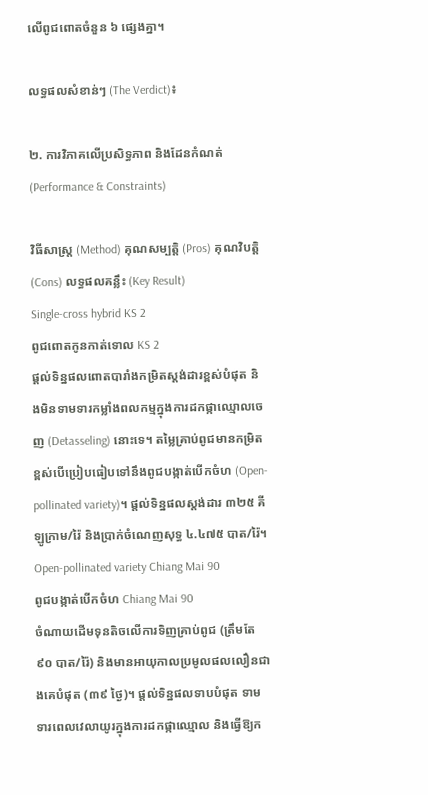លើពូជពោតចំនួន ៦ ផ្សេងគ្នា។

លទ្ធផលសំខាន់ៗ (The Verdict)៖

២. ការវិភាគលើប្រសិទ្ធភាព និងដែនកំណត់ (Performance & Constraints)

វិធីសាស្ត្រ (Method) គុណសម្បត្តិ (Pros) គុណវិបត្តិ (Cons) លទ្ធផលគន្លឹះ (Key Result)
Single-cross hybrid KS 2
ពូជពោតកូនកាត់ទោល KS 2
ផ្តល់ទិន្នផលពោតបារាំងកម្រិតស្តង់ដារខ្ពស់បំផុត និងមិនទាមទារកម្លាំងពលកម្មក្នុងការដកផ្កាឈ្មោលចេញ (Detasseling) នោះទេ។ តម្លៃគ្រាប់ពូជមានកម្រិតខ្ពស់បើប្រៀបធៀបទៅនឹងពូជបង្កាត់បើកចំហ (Open-pollinated variety)។ ផ្តល់ទិន្នផលស្តង់ដារ ៣២៥ គីឡូក្រាម/រ៉ៃ និងប្រាក់ចំណេញសុទ្ធ ៤.៤៧៥ បាត/រ៉ៃ។
Open-pollinated variety Chiang Mai 90
ពូជបង្កាត់បើកចំហ Chiang Mai 90
ចំណាយដើមទុនតិចលើការទិញគ្រាប់ពូជ (ត្រឹមតែ ៩០ បាត/រ៉ៃ) និងមានអាយុកាលប្រមូលផលលឿនជាងគេបំផុត (៣៩ ថ្ងៃ)។ ផ្តល់ទិន្នផលទាបបំផុត ទាមទារពេលវេលាយូរក្នុងការដកផ្កាឈ្មោល និងធ្វើឱ្យក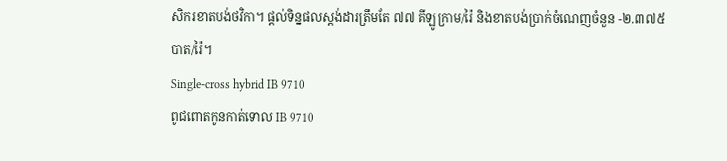សិករខាតបង់ថវិកា។ ផ្តល់ទិន្នផលស្តង់ដារត្រឹមតែ ៧៧ គីឡូក្រាម/រ៉ៃ និងខាតបង់ប្រាក់ចំណេញចំនួន -២.៣៧៥ បាត/រ៉ៃ។
Single-cross hybrid IB 9710
ពូជពោតកូនកាត់ទោល IB 9710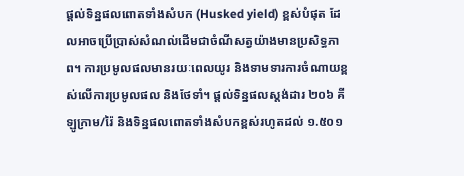ផ្តល់ទិន្នផលពោតទាំងសំបក (Husked yield) ខ្ពស់បំផុត ដែលអាចប្រើប្រាស់សំណល់ដើមជាចំណីសត្វយ៉ាងមានប្រសិទ្ធភាព។ ការប្រមូលផលមានរយៈពេលយូរ និងទាមទារការចំណាយខ្ពស់លើការប្រមូលផល និងថែទាំ។ ផ្តល់ទិន្នផលស្តង់ដារ ២០៦ គីឡូក្រាម/រ៉ៃ និងទិន្នផលពោតទាំងសំបកខ្ពស់រហូតដល់ ១.៥០១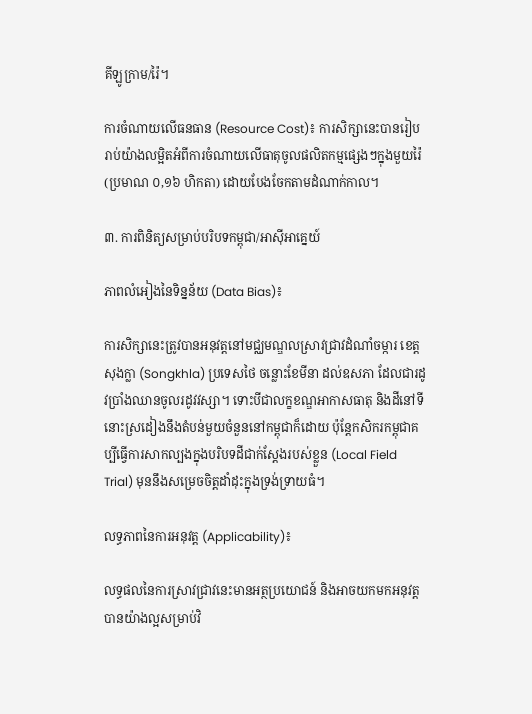គីឡូក្រាម/រ៉ៃ។

ការចំណាយលើធនធាន (Resource Cost)៖ ការសិក្សានេះបានរៀបរាប់យ៉ាងលម្អិតអំពីការចំណាយលើធាតុចូលផលិតកម្មផ្សេងៗក្នុងមួយរ៉ៃ (ប្រមាណ ០,១៦ ហិកតា) ដោយបែងចែកតាមដំណាក់កាល។

៣. ការពិនិត្យសម្រាប់បរិបទកម្ពុជា/អាស៊ីអាគ្នេយ៍

ភាពលំអៀងនៃទិន្នន័យ (Data Bias)៖

ការសិក្សានេះត្រូវបានអនុវត្តនៅមជ្ឈមណ្ឌលស្រាវជ្រាវដំណាំចម្ការ ខេត្តសុងក្លា (Songkhla) ប្រទេសថៃ ចន្លោះខែមីនា ដល់ឧសភា ដែលជារដូវប្រាំងឈានចូលរដូវវស្សា។ ទោះបីជាលក្ខខណ្ឌអាកាសធាតុ និងដីនៅទីនោះស្រដៀងនឹងតំបន់មួយចំនួននៅកម្ពុជាក៏ដោយ ប៉ុន្តែកសិករកម្ពុជាគប្បីធ្វើការសាកល្បងក្នុងបរិបទដីជាក់ស្តែងរបស់ខ្លួន (Local Field Trial) មុននឹងសម្រេចចិត្តដាំដុះក្នុងទ្រង់ទ្រាយធំ។

លទ្ធភាពនៃការអនុវត្ត (Applicability)៖

លទ្ធផលនៃការស្រាវជ្រាវនេះមានអត្ថប្រយោជន៍ និងអាចយកមកអនុវត្តបានយ៉ាងល្អសម្រាប់វិ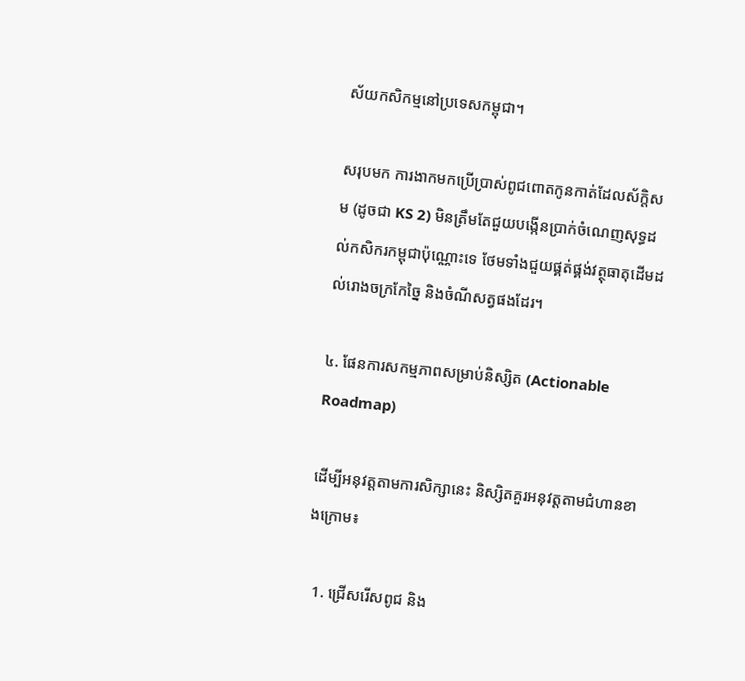ស័យកសិកម្មនៅប្រទេសកម្ពុជា។

សរុបមក ការងាកមកប្រើប្រាស់ពូជពោតកូនកាត់ដែលស័ក្តិសម (ដូចជា KS 2) មិនត្រឹមតែជួយបង្កើនប្រាក់ចំណេញសុទ្ធដល់កសិករកម្ពុជាប៉ុណ្ណោះទេ ថែមទាំងជួយផ្គត់ផ្គង់វត្ថុធាតុដើមដល់រោងចក្រកែច្នៃ និងចំណីសត្វផងដែរ។

៤. ផែនការសកម្មភាពសម្រាប់និស្សិត (Actionable Roadmap)

ដើម្បីអនុវត្តតាមការសិក្សានេះ និស្សិតគួរអនុវត្តតាមជំហានខាងក្រោម៖

  1. ជ្រើសរើសពូជ និង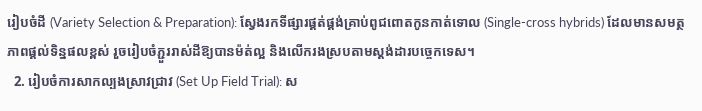រៀបចំដី (Variety Selection & Preparation): ស្វែងរកទីផ្សារផ្គត់ផ្គង់គ្រាប់ពូជពោតកូនកាត់ទោល (Single-cross hybrids) ដែលមានសមត្ថភាពផ្តល់ទិន្នផលខ្ពស់ រួចរៀបចំភ្ជួររាស់ដីឱ្យបានម៉ត់ល្អ និងលើករងស្របតាមស្តង់ដារបច្ចេកទេស។
  2. រៀបចំការសាកល្បងស្រាវជ្រាវ (Set Up Field Trial): ស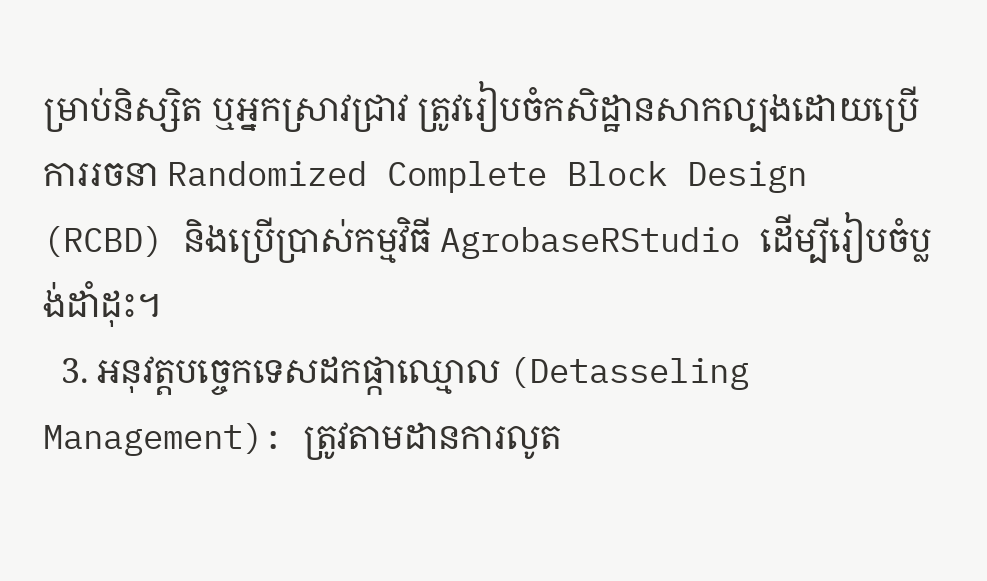ម្រាប់និស្សិត ឬអ្នកស្រាវជ្រាវ ត្រូវរៀបចំកសិដ្ឋានសាកល្បងដោយប្រើការរចនា Randomized Complete Block Design (RCBD) និងប្រើប្រាស់កម្មវិធី AgrobaseRStudio ដើម្បីរៀបចំប្លង់ដាំដុះ។
  3. អនុវត្តបច្ចេកទេសដកផ្កាឈ្មោល (Detasseling Management): ត្រូវតាមដានការលូត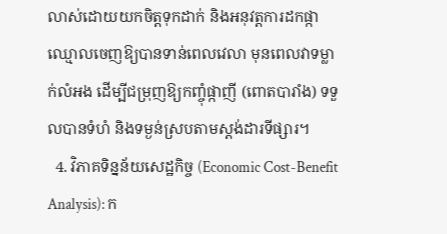លាស់ដោយយកចិត្តទុកដាក់ និងអនុវត្តការដកផ្កាឈ្មោលចេញឱ្យបានទាន់ពេលវេលា មុនពេលវាទម្លាក់លំអង ដើម្បីជម្រុញឱ្យកញ្ចុំផ្កាញី (ពោតបារាំង) ទទួលបានទំហំ និងទម្ងន់ស្របតាមស្តង់ដារទីផ្សារ។
  4. វិភាគទិន្នន័យសេដ្ឋកិច្ច (Economic Cost-Benefit Analysis): ក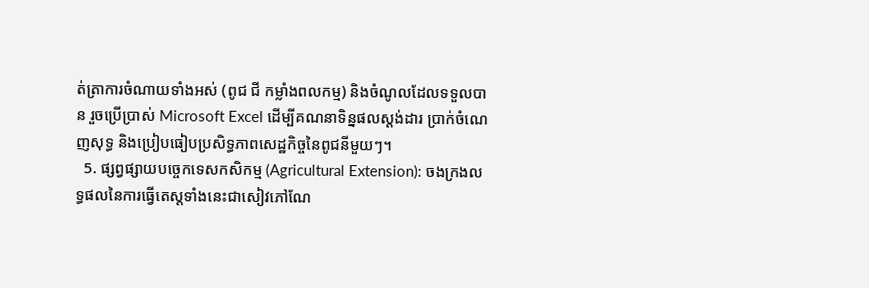ត់ត្រាការចំណាយទាំងអស់ (ពូជ ជី កម្លាំងពលកម្ម) និងចំណូលដែលទទួលបាន រួចប្រើប្រាស់ Microsoft Excel ដើម្បីគណនាទិន្នផលស្តង់ដារ ប្រាក់ចំណេញសុទ្ធ និងប្រៀបធៀបប្រសិទ្ធភាពសេដ្ឋកិច្ចនៃពូជនីមួយៗ។
  5. ផ្សព្វផ្សាយបច្ចេកទេសកសិកម្ម (Agricultural Extension): ចងក្រងលទ្ធផលនៃការធ្វើតេស្តទាំងនេះជាសៀវភៅណែ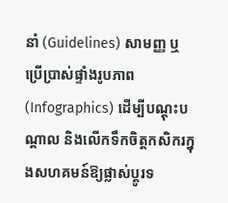នាំ (Guidelines) សាមញ្ញ ឬប្រើប្រាស់ផ្ទាំងរូបភាព (Infographics) ដើម្បីបណ្តុះបណ្តាល និងលើកទឹកចិត្តកសិករក្នុងសហគមន៍ឱ្យផ្លាស់ប្តូរទ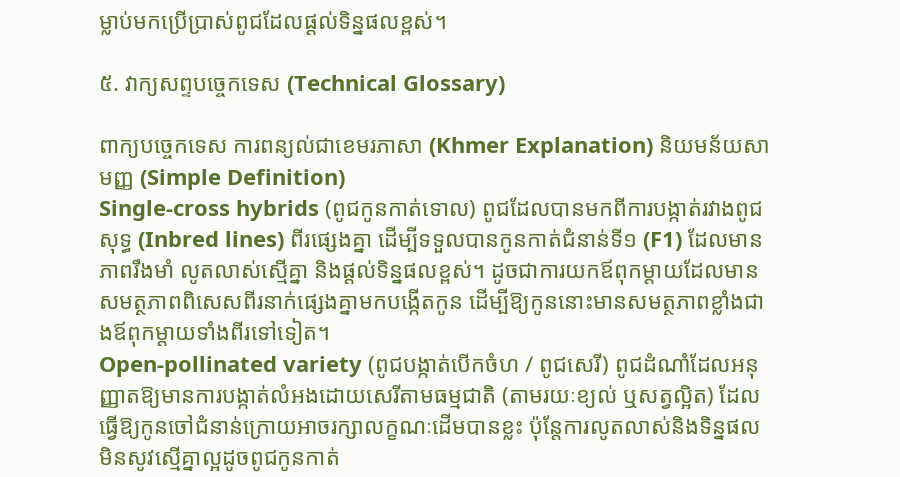ម្លាប់មកប្រើប្រាស់ពូជដែលផ្តល់ទិន្នផលខ្ពស់។

៥. វាក្យសព្ទបច្ចេកទេស (Technical Glossary)

ពាក្យបច្ចេកទេស ការពន្យល់ជាខេមរភាសា (Khmer Explanation) និយមន័យសាមញ្ញ (Simple Definition)
Single-cross hybrids (ពូជកូនកាត់ទោល) ពូជដែលបានមកពីការបង្កាត់រវាងពូជសុទ្ធ (Inbred lines) ពីរផ្សេងគ្នា ដើម្បីទទួលបានកូនកាត់ជំនាន់ទី១ (F1) ដែលមានភាពរឹងមាំ លូតលាស់ស្មើគ្នា និងផ្តល់ទិន្នផលខ្ពស់។ ដូចជាការយកឪពុកម្តាយដែលមានសមត្ថភាពពិសេសពីរនាក់ផ្សេងគ្នាមកបង្កើតកូន ដើម្បីឱ្យកូននោះមានសមត្ថភាពខ្លាំងជាងឪពុកម្តាយទាំងពីរទៅទៀត។
Open-pollinated variety (ពូជបង្កាត់បើកចំហ / ពូជសេរី) ពូជដំណាំដែលអនុញ្ញាតឱ្យមានការបង្កាត់លំអងដោយសេរីតាមធម្មជាតិ (តាមរយៈខ្យល់ ឬសត្វល្អិត) ដែលធ្វើឱ្យកូនចៅជំនាន់ក្រោយអាចរក្សាលក្ខណៈដើមបានខ្លះ ប៉ុន្តែការលូតលាស់និងទិន្នផលមិនសូវស្មើគ្នាល្អដូចពូជកូនកាត់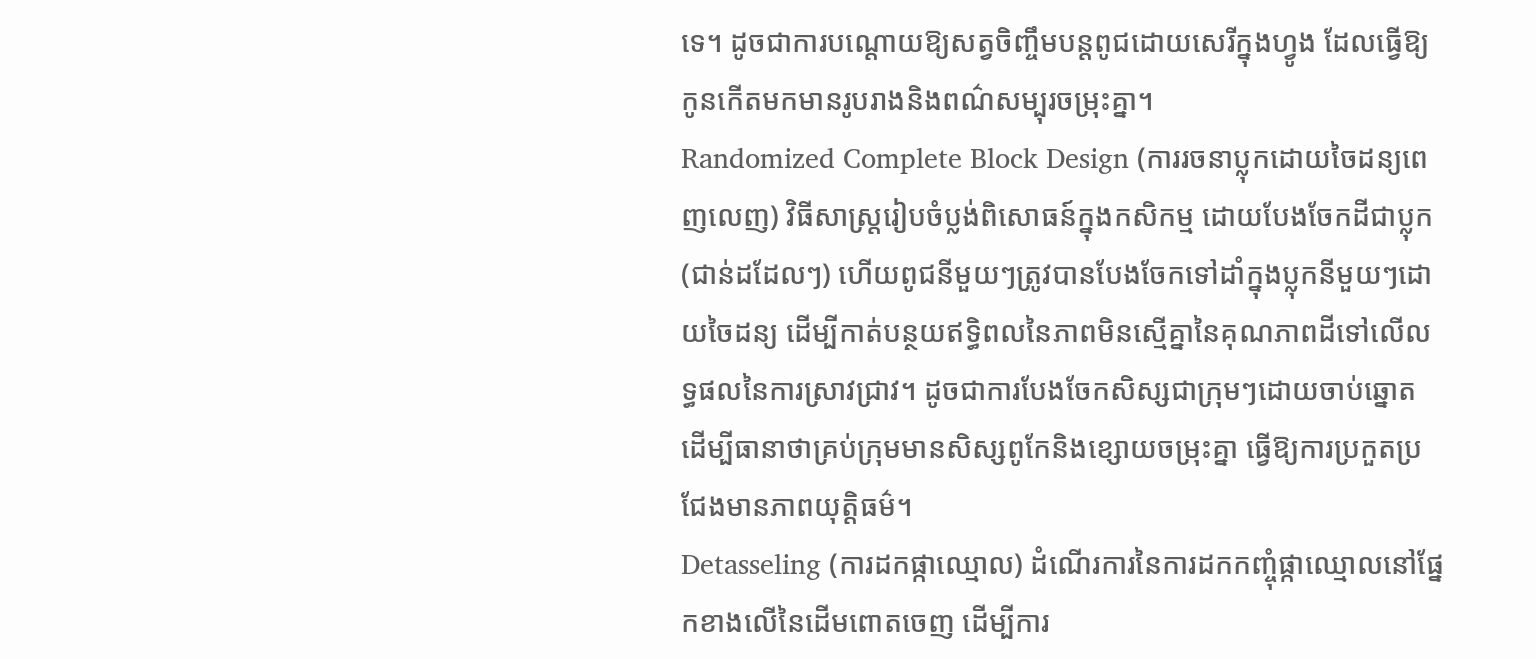ទេ។ ដូចជាការបណ្តោយឱ្យសត្វចិញ្ចឹមបន្តពូជដោយសេរីក្នុងហ្វូង ដែលធ្វើឱ្យកូនកើតមកមានរូបរាងនិងពណ៌សម្បុរចម្រុះគ្នា។
Randomized Complete Block Design (ការរចនាប្លុកដោយចៃដន្យពេញលេញ) វិធីសាស្ត្ររៀបចំប្លង់ពិសោធន៍ក្នុងកសិកម្ម ដោយបែងចែកដីជាប្លុក (ជាន់ដដែលៗ) ហើយពូជនីមួយៗត្រូវបានបែងចែកទៅដាំក្នុងប្លុកនីមួយៗដោយចៃដន្យ ដើម្បីកាត់បន្ថយឥទ្ធិពលនៃភាពមិនស្មើគ្នានៃគុណភាពដីទៅលើលទ្ធផលនៃការស្រាវជ្រាវ។ ដូចជាការបែងចែកសិស្សជាក្រុមៗដោយចាប់ឆ្នោត ដើម្បីធានាថាគ្រប់ក្រុមមានសិស្សពូកែនិងខ្សោយចម្រុះគ្នា ធ្វើឱ្យការប្រកួតប្រជែងមានភាពយុត្តិធម៌។
Detasseling (ការដកផ្កាឈ្មោល) ដំណើរការនៃការដកកញ្ចុំផ្កាឈ្មោលនៅផ្នែកខាងលើនៃដើមពោតចេញ ដើម្បីការ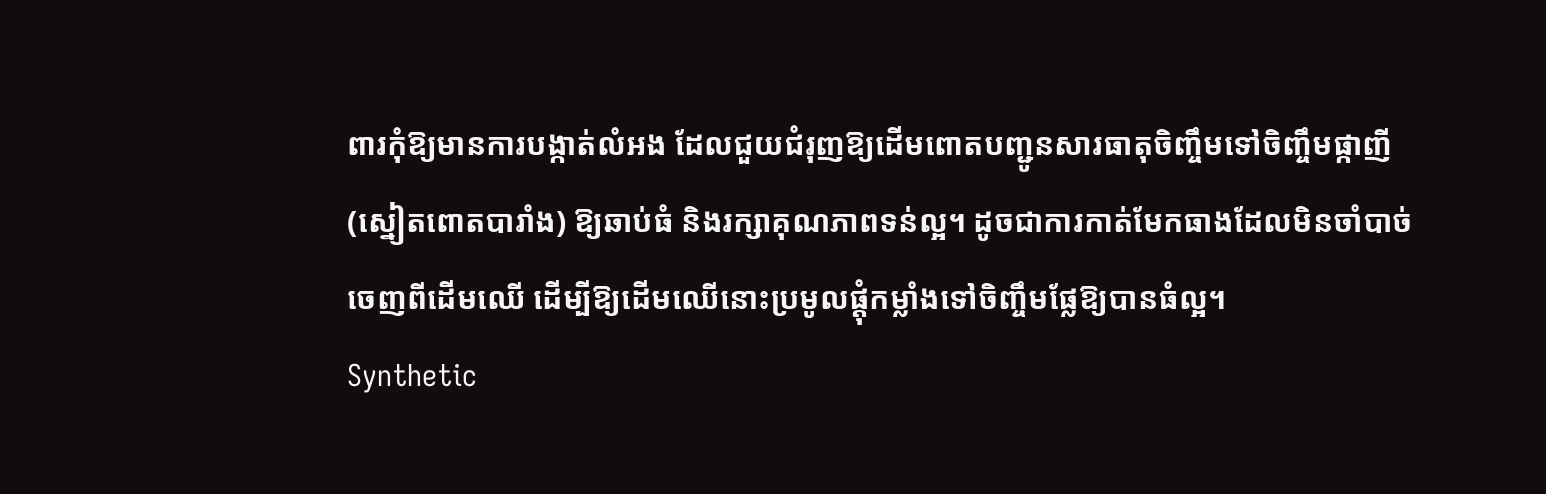ពារកុំឱ្យមានការបង្កាត់លំអង ដែលជួយជំរុញឱ្យដើមពោតបញ្ជូនសារធាតុចិញ្ចឹមទៅចិញ្ចឹមផ្កាញី (ស្នៀតពោតបារាំង) ឱ្យឆាប់ធំ និងរក្សាគុណភាពទន់ល្អ។ ដូចជាការកាត់មែកធាងដែលមិនចាំបាច់ចេញពីដើមឈើ ដើម្បីឱ្យដើមឈើនោះប្រមូលផ្តុំកម្លាំងទៅចិញ្ចឹមផ្លែឱ្យបានធំល្អ។
Synthetic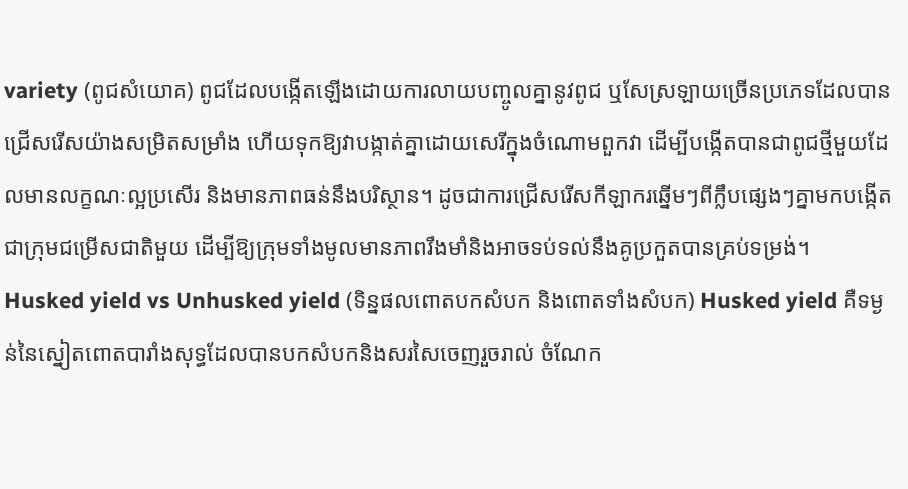variety (ពូជសំយោគ) ពូជដែលបង្កើតឡើងដោយការលាយបញ្ចូលគ្នានូវពូជ ឬសែស្រឡាយច្រើនប្រភេទដែលបានជ្រើសរើសយ៉ាងសម្រិតសម្រាំង ហើយទុកឱ្យវាបង្កាត់គ្នាដោយសេរីក្នុងចំណោមពួកវា ដើម្បីបង្កើតបានជាពូជថ្មីមួយដែលមានលក្ខណៈល្អប្រសើរ និងមានភាពធន់នឹងបរិស្ថាន។ ដូចជាការជ្រើសរើសកីឡាករឆ្នើមៗពីក្លឹបផ្សេងៗគ្នាមកបង្កើតជាក្រុមជម្រើសជាតិមួយ ដើម្បីឱ្យក្រុមទាំងមូលមានភាពរឹងមាំនិងអាចទប់ទល់នឹងគូប្រកួតបានគ្រប់ទម្រង់។
Husked yield vs Unhusked yield (ទិន្នផលពោតបកសំបក និងពោតទាំងសំបក) Husked yield គឺទម្ងន់នៃស្នៀតពោតបារាំងសុទ្ធដែលបានបកសំបកនិងសរសៃចេញរួចរាល់ ចំណែក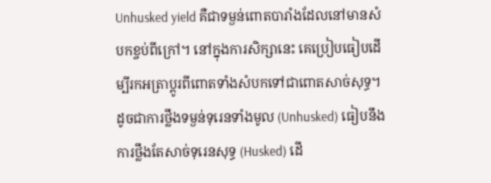Unhusked yield គឺជាទម្ងន់ពោតបារាំងដែលនៅមានសំបកខ្ចប់ពីក្រៅ។ នៅក្នុងការសិក្សានេះ គេប្រៀបធៀបដើម្បីរកអត្រាប្តូរពីពោតទាំងសំបកទៅជាពោតសាច់សុទ្ធ។ ដូចជាការថ្លឹងទម្ងន់ទុរេនទាំងមូល (Unhusked) ធៀបនឹងការថ្លឹងតែសាច់ទុរេនសុទ្ធ (Husked) ដើ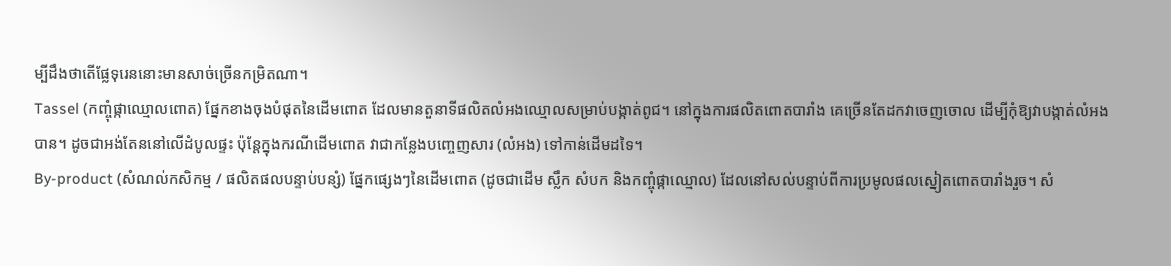ម្បីដឹងថាតើផ្លែទុរេននោះមានសាច់ច្រើនកម្រិតណា។
Tassel (កញ្ចុំផ្កាឈ្មោលពោត) ផ្នែកខាងចុងបំផុតនៃដើមពោត ដែលមានតួនាទីផលិតលំអងឈ្មោលសម្រាប់បង្កាត់ពូជ។ នៅក្នុងការផលិតពោតបារាំង គេច្រើនតែដកវាចេញចោល ដើម្បីកុំឱ្យវាបង្កាត់លំអងបាន។ ដូចជាអង់តែននៅលើដំបូលផ្ទះ ប៉ុន្តែក្នុងករណីដើមពោត វាជាកន្លែងបញ្ចេញសារ (លំអង) ទៅកាន់ដើមដទៃ។
By-product (សំណល់កសិកម្ម / ផលិតផលបន្ទាប់បន្សំ) ផ្នែកផ្សេងៗនៃដើមពោត (ដូចជាដើម ស្លឹក សំបក និងកញ្ចុំផ្កាឈ្មោល) ដែលនៅសល់បន្ទាប់ពីការប្រមូលផលស្នៀតពោតបារាំងរួច។ សំ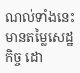ណល់ទាំងនេះមានតម្លៃសេដ្ឋកិច្ច ដោ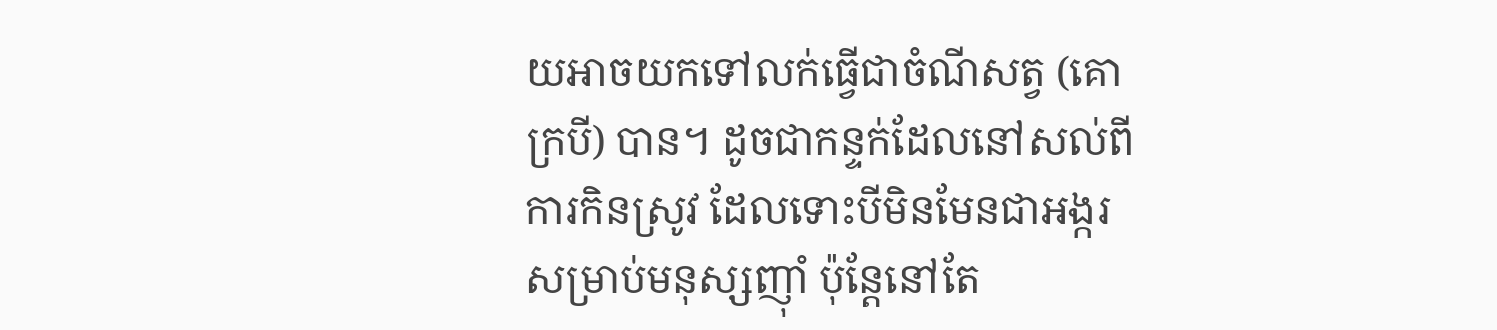យអាចយកទៅលក់ធ្វើជាចំណីសត្វ (គោ ក្របី) បាន។ ដូចជាកន្ទក់ដែលនៅសល់ពីការកិនស្រូវ ដែលទោះបីមិនមែនជាអង្ករសម្រាប់មនុស្សញ៉ាំ ប៉ុន្តែនៅតែ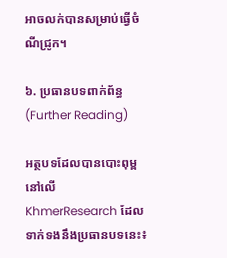អាចលក់បានសម្រាប់ធ្វើចំណីជ្រូក។

៦. ប្រធានបទពាក់ព័ន្ធ (Further Reading)

អត្ថបទដែលបានបោះពុម្ពនៅលើ KhmerResearch ដែលទាក់ទងនឹងប្រធានបទនេះ៖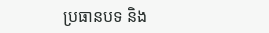ប្រធានបទ និង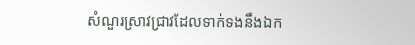សំណួរស្រាវជ្រាវដែលទាក់ទងនឹងឯក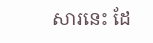សារនេះ ដែ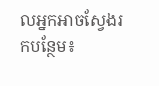លអ្នកអាចស្វែងរកបន្ថែម៖